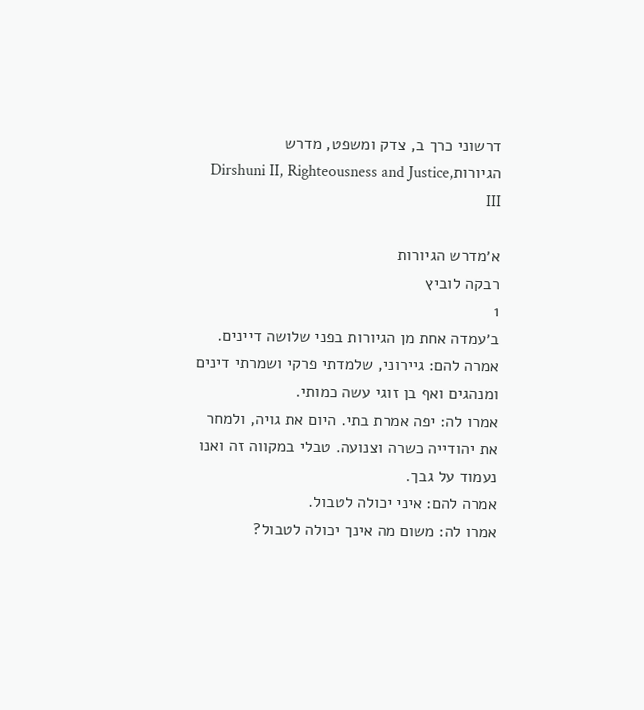דרשוני כרך ב, צדק ומשפט, מדרש הגיורותDirshuni II, Righteousness and Justice, III

א׳מדרש הגיורות
רבקה לוביץ
1
ב׳עמדה אחת מן הגיורות בפני שלושה דיינים.
אמרה להם: גיירוני, שלמדתי פרקי ושמרתי דינים ומנהגים ואף בן זוגי עשה כמותי.
אמרו לה: יפה אמרת בתי. היום את גויה, ולמחר את יהודייה כשרה וצנועה. טבלי במקווה זה ואנו נעמוד על גבך.
אמרה להם: איני יכולה לטבול.
אמרו לה: משום מה אינך יכולה לטבול?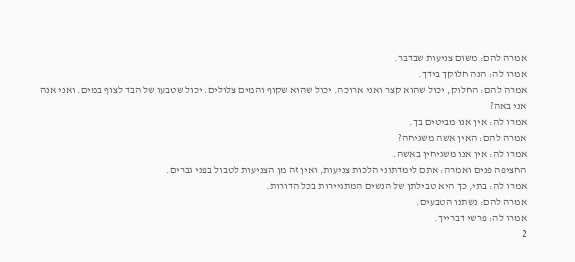אמרה להם: משום צניעות שבדבר.
אמרו לה: הנה חלוקך בידך.
אמרה להם: החלוק, יכול שהוא קצר ואני ארוכה. יכול שהוא שקוף והמים צלולים. יכול שטבעו של הבד לצוף במים. ואני אנה אני באה?
אמרו לה: אין אנו מביטים בך.
אמרה להם: האין אשה משגיחה?
אמרו לה: אין אנו משגיחין באשה.
החציפה פנים ואמרה: אתם לימדתוני הלכות צניעות, ואין זה מן הצניעות לטבול בפני גברים.
אמרו לה: בתי, כך היא טבילתן של הנשים המתגיירות בכל הדורות.
אמרה להם: נשתנו הטבעים.
אמרו לה: פרשי דברייך.
2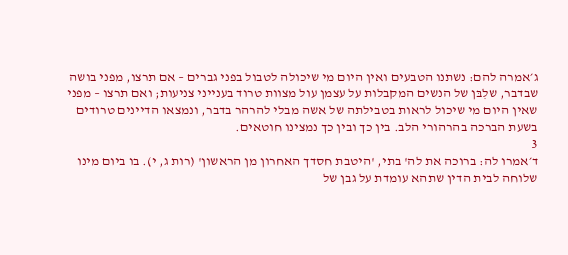ג׳אמרה להם: נשתנו הטבעים ואין היום מי שיכולה לטבול בפני גברים – אם תרצו, מפני בושה שבדבר, שלִבּן של הנשים המקבלות על עצמן עול מצוות טרוד בענייני צניעות; ואם תרצו – מפני שאין היום מי שיכול לראות בטבילתה של אשה מבלי להרהר בדבר, ונמצאו הדיינים טרודים בשעת הברכה בהרהורי הלב. בין כך ובין כך נמצינו חוטאים.
3
ד׳אמרו לה: ברוכה את לה' בתי, 'היטבת חסדך האחרון מן הראשון' (רות ג, י). בו ביום מינו שלוחה לבית הדין שתהא עומדת על גבן של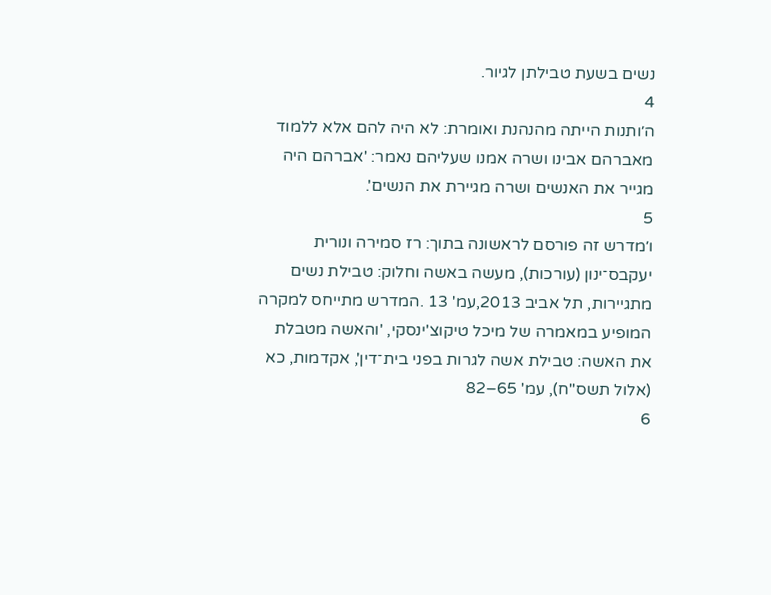נשים בשעת טבילתן לגיור.
4
ה׳ותנות הייתה מהנהנת ואומרת: לא היה להם אלא ללמוד מאברהם אבינו ושרה אמנו שעליהם נאמר: 'אברהם היה מגייר את האנשים ושרה מגיירת את הנשים'.
5
ו׳מדרש זה פורסם לראשונה בתוך: רז סמירה ונורית יעקבס־ינון (עורכות), מעשה באשה וחלוק: טבילת נשים מתגיירות, תל אביב 2013,עמ' 13 .המדרש מתייחס למקרה המופיע במאמרה של מיכל טיקוצ'ינסקי, 'והאשה מטבלת את האשה: טבילת אשה לגרות בפני בית־דין', אקדמות, כא (אלול תשס"ח), עמ' 65–82
6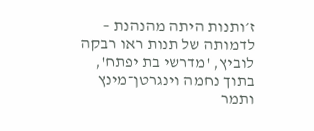ז׳ותנות היתה מהנהנת – לדמותה של תנות ראו רבקה לוביץ, 'מדרשי בת יפתח', בתוך נחמה וינגרטן־מינץ ותמר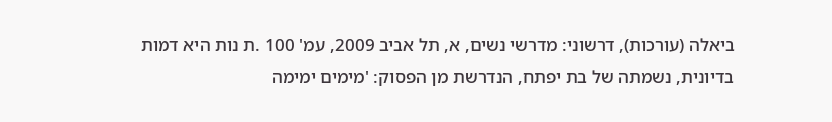ביאלה (עורכות), דרשוני: מדרשי נשים, א, תל אביב 2009, עמ' 100 .ת נות היא דמות בדיונית, נשמתה של בת יפתח, הנדרשת מן הפסוק: 'מימים ימימה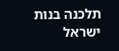תלכנה בנות ישראל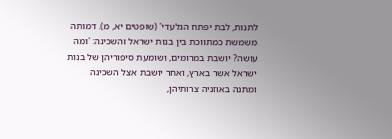לתנות, לבת יפתח הגלעדי' (שופטים יא, מ). דמותה משמשת כמתווכת בין בנות ישראל והשכינה: 'ומה עושה? יושבת במרומים, ושומעת סיפוריהן של בנות ישראל אשר בארץ, ואחר יושבת אצל השכינה ומתנה באוזניה צרותיהן,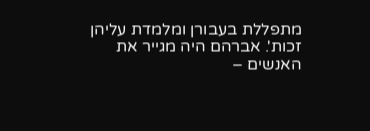מתפללת בעבורן ומלמדת עליהן זכות'. אברהם היה מגייר את האנשים –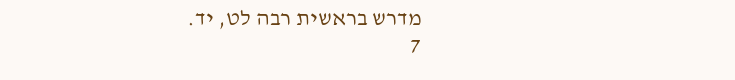מדרש בראשית רבה לט, יד.
7